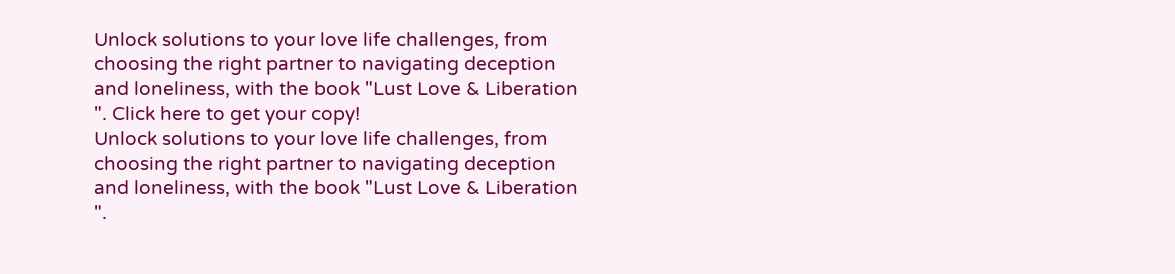Unlock solutions to your love life challenges, from choosing the right partner to navigating deception and loneliness, with the book "Lust Love & Liberation ". Click here to get your copy!
Unlock solutions to your love life challenges, from choosing the right partner to navigating deception and loneliness, with the book "Lust Love & Liberation ".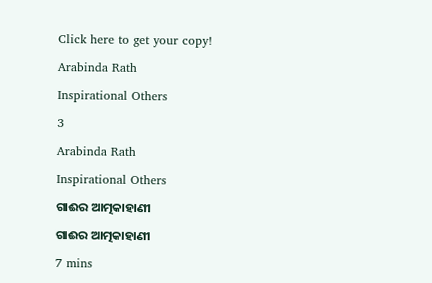Click here to get your copy!

Arabinda Rath

Inspirational Others

3

Arabinda Rath

Inspirational Others

ଗାଈର ଆତ୍ମକାହାଣୀ

ଗାଈର ଆତ୍ମକାହାଣୀ

7 mins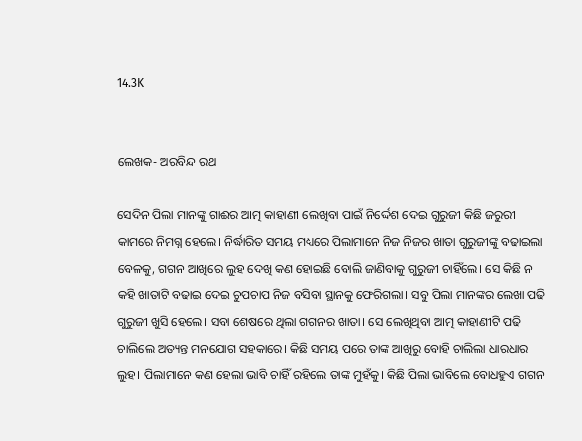14.3K


ଲେଖକ- ଅରବିନ୍ଦ ରଥ

ସେଦିନ ପିଲା ମାନଙ୍କୁ ଗାଈର ଆତ୍ମ କାହାଣୀ ଲେଖିବା ପାଇଁ ନିର୍ଦ୍ଦେଶ ଦେଇ ଗୁରୁଜୀ କିଛି ଜରୁରୀ କାମରେ ନିମଗ୍ନ ହେଲେ। ନିର୍ଦ୍ଧାରିତ ସମୟ ମଧ୍ୟରେ ପିଲାମାନେ ନିଜ ନିଜର ଖାତା ଗୁରୁଜୀଙ୍କୁ ବଢାଇଲା ବେଳକୁ, ଗଗନ ଆଖିରେ ଲୁହ ଦେଖି କଣ ହୋଇଛି ବୋଲି ଜାଣିବାକୁ ଗୁରୁଜୀ ଚାହିଁଲେ। ସେ କିଛି ନ କହି ଖାତାଟି ବଢାଇ ଦେଇ ଚୁପଚାପ ନିଜ ବସିବା ସ୍ଥାନକୁ ଫେରିଗଲା। ସବୁ ପିଲା ମାନଙ୍କର ଲେଖା ପଢି ଗୁରୁଜୀ ଖୁସି ହେଲେ। ସବା ଶେଷରେ ଥିଲା ଗଗନର ଖାତା। ସେ ଲେଖିଥିବା ଆତ୍ମ କାହାଣୀଟି ପଢି ଚାଲିଲେ ଅତ୍ୟନ୍ତ ମନଯୋଗ ସହକାରେ। କିଛି ସମୟ ପରେ ତାଙ୍କ ଆଖିରୁ ବୋହି ଚାଲିଲା ଧାରଧାର ଲୁହ। ପିଲାମାନେ କଣ ହେଲା ଭାବି ଚାହିଁ ରହିଲେ ତାଙ୍କ ମୁହଁକୁ। କିଛି ପିଲା ଭାବିଲେ ବୋଧହୁଏ ଗଗନ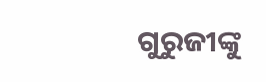ଗୁରୁଜୀଙ୍କୁ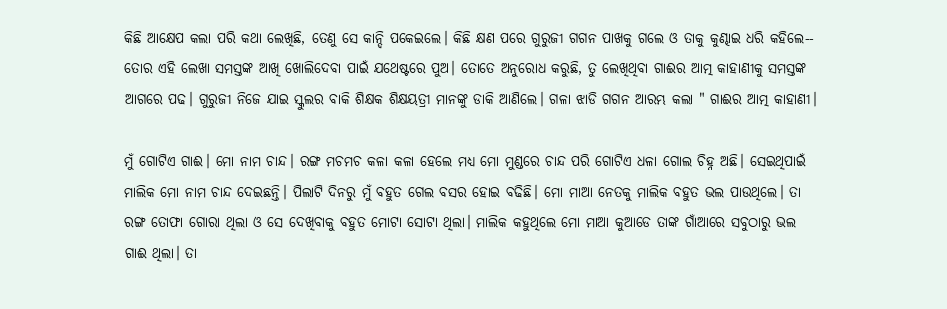କିଛି ଆକ୍ଷେପ କଲା ପରି କଥା ଲେଖିଛି, ତେଣୁ ସେ କାନ୍ଦି ପକେଇଲେ। କିଛି କ୍ଷଣ ପରେ ଗୁରୁଜୀ ଗଗନ ପାଖକୁ ଗଲେ ଓ ତାକୁ କୁଣ୍ଢାଇ ଧରି କହିଲେ-- ତୋର ଏହି ଲେଖା ସମସ୍ତଙ୍କ ଆଖି ଖୋଲିଦେବା ପାଇଁ ଯଥେଷ୍ଟରେ ପୁଅ। ତୋତେ ଅନୁରୋଧ କରୁଛି, ତୁ ଲେଖିଥିବା ଗାଈର ଆତ୍ମ କାହାଣୀକୁ ସମସ୍ତଙ୍କ ଆଗରେ ପଢ। ଗୁରୁଜୀ ନିଜେ ଯାଇ ସ୍କୁଲର ବାକି ଶିକ୍ଷକ ଶିକ୍ଷୟତ୍ରୀ ମାନଙ୍କୁ ଡାକି ଆଣିଲେ। ଗଳା ଝାଡି ଗଗନ ଆରମ୍ଭ କଲା " ଗାଈର ଆତ୍ମ କାହାଣୀ।

ମୁଁ ଗୋଟିଏ ଗାଈ। ମୋ ନାମ ଚାନ୍ଦ। ରଙ୍ଗ ମଚମଚ କଳା କଳା ହେଲେ ମଧ୍ୟ ମୋ ମୁଣ୍ଡରେ ଚାନ୍ଦ ପରି ଗୋଟିଏ ଧଳା ଗୋଲ ଚିହ୍ନ ଅଛି। ସେଇଥିପାଇଁ ମାଲିକ ମୋ ନାମ ଚାନ୍ଦ ଦେଇଛନ୍ତି। ପିଲାଟି ଦିନରୁ ମୁଁ ବହୁତ ଗେଲ ବସର ହୋଇ ବଢିଛି। ମୋ ମାଆ ନେତକୁ ମାଲିକ ବହୁତ ଭଲ ପାଉଥିଲେ। ତା ରଙ୍ଗ ତୋଫା ଗୋରା ଥିଲା ଓ ସେ ଦେଖିବାକୁ ବହୁତ ମୋଟା ସୋଟା ଥିଲା। ମାଲିକ କହୁଥିଲେ ମୋ ମାଆ କୁଆଡେ ତାଙ୍କ ଗାଁଆରେ ସବୁଠାରୁ ଭଲ ଗାଈ ଥିଲା। ତା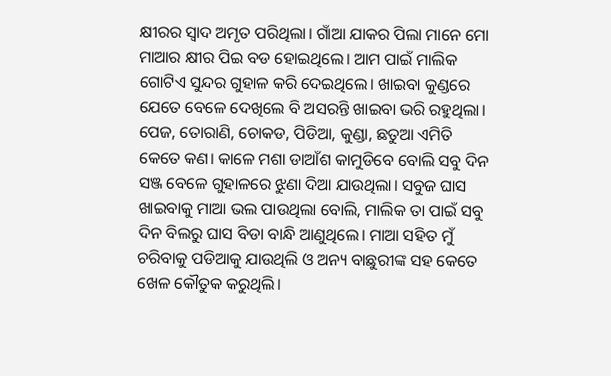କ୍ଷୀରର ସ୍ଵାଦ ଅମୃତ ପରିଥିଲା। ଗାଁଆ ଯାକର ପିଲା ମାନେ ମୋ ମାଆର କ୍ଷୀର ପିଇ ବଡ ହୋଇଥିଲେ। ଆମ ପାଇଁ ମାଲିକ ଗୋଟିଏ ସୁନ୍ଦର ଗୁହାଳ କରି ଦେଇଥିଲେ। ଖାଇବା କୁଣ୍ଡରେ ଯେତେ ବେଳେ ଦେଖିଲେ ବି ଅସରନ୍ତି ଖାଇବା ଭରି ରହୁଥିଲା। ପେଜ, ତୋରାଣି, ଚୋକଡ, ପିଡିଆ, କୁଣ୍ଡା, ଛତୁଆ ଏମିତି କେତେ କଣ। କାଳେ ମଶା ଡାଆଁଶ କାମୁଡିବେ ବୋଲି ସବୁ ଦିନ ସଞ୍ଜ ବେଳେ ଗୁହାଳରେ ଝୁଣା ଦିଆ ଯାଉଥିଲା। ସବୁଜ ଘାସ ଖାଇବାକୁ ମାଆ ଭଲ ପାଉଥିଲା ବୋଲି, ମାଲିକ ତା ପାଇଁ ସବୁ ଦିନ ବିଲରୁ ଘାସ ବିଡା ବାନ୍ଧି ଆଣୁଥିଲେ। ମାଆ ସହିତ ମୁଁ ଚରିବାକୁ ପଡିଆକୁ ଯାଉଥିଲି ଓ ଅନ୍ୟ ବାଛୁରୀଙ୍କ ସହ କେତେ ଖେଳ କୌତୁକ କରୁଥିଲି।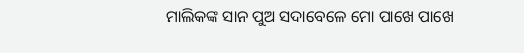ମାଲିକଙ୍କ ସାନ ପୁଅ ସଦାବେଳେ ମୋ ପାଖେ ପାଖେ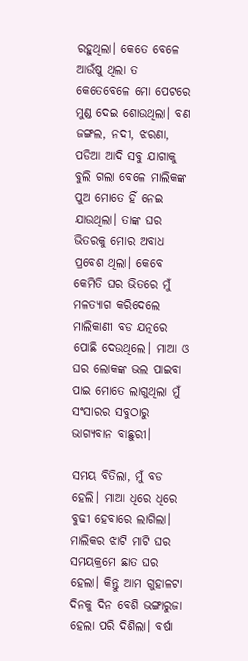ରହୁଥିଲା। କେତେ ବେଳେ ଆଉଁଷୁ ଥିଲା ତ କେତେବେଳେ ମୋ ପେଟରେ ମୁଣ୍ଡ ଦେଇ ଶୋଉଥିଲା। ବଣ ଜଙ୍ଗଲ, ନଦୀ, ଝରଣା, ପଡିଆ ଆଦି ସବୁ ଯାଗାକୁ ବୁଲି ଗଲା ବେଳେ ମାଲିକଙ୍କ ପୁଅ ମୋତେ ହିଁ ନେଇ ଯାଉଥିଲା। ତାଙ୍କ ଘର ଭିତରକୁ ମୋର ଅବାଧ ପ୍ରବେଶ ଥିଲା। କେବେ କେମିତି ଘର ଭିତରେ ମୁଁ ମଳତ୍ୟାଗ କରିଦେଲେ ମାଲିକାଣୀ ବଡ ଯତ୍ନରେ ପୋଛି ଦେଉଥିଲେ। ମାଆ ଓ ଘର ଲୋକଙ୍କ ଭଲ ପାଇବା ପାଇ ମୋତେ ଲାଗୁଥିଲା ମୁଁ ସଂସାରର ସବୁଠାରୁ ଭାଗ୍ୟବାନ ବାଛୁରୀ।

ସମୟ ବିତିଲା, ମୁଁ ବଡ ହେଲି। ମାଆ ଧିରେ ଧିରେ ବୁଢୀ ହେବାରେ ଲାଗିଲା। ମାଲିକର ଝାଟି ମାଟି ଘର ସମୟକ୍ରମେ ଛାତ ଘର ହେଲା। କିନ୍ତୁ ଆମ ଗୁହାଳଟା ଦିନକୁ ଦିନ ବେଶି ଭଙ୍ଗାରୁଜା ହେଲା ପରି ଦିଶିଲା। ବର୍ଷା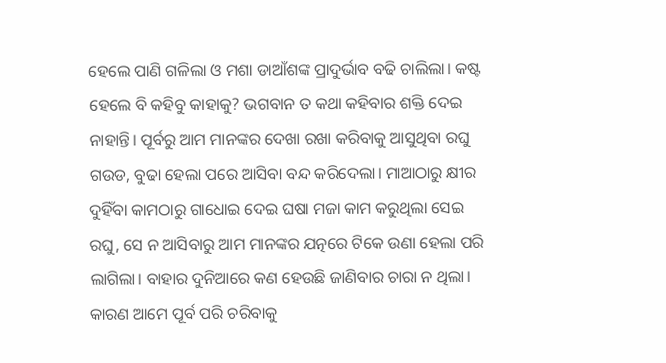ହେଲେ ପାଣି ଗଳିଲା ଓ ମଶା ଡାଆଁଶଙ୍କ ପ୍ରାଦୁର୍ଭାବ ବଢି ଚାଲିଲା। କଷ୍ଟ ହେଲେ ବି କହିବୁ କାହାକୁ? ଭଗବାନ ତ କଥା କହିବାର ଶକ୍ତି ଦେଇ ନାହାନ୍ତି। ପୂର୍ବରୁ ଆମ ମାନଙ୍କର ଦେଖା ରଖା କରିବାକୁ ଆସୁଥିବା ରଘୁ ଗଉଡ, ବୁଢା ହେଲା ପରେ ଆସିବା ବନ୍ଦ କରିଦେଲା। ମାଆଠାରୁ କ୍ଷୀର ଦୁହିଁବା କାମଠାରୁ ଗାଧୋଇ ଦେଇ ଘଷା ମଜା କାମ କରୁଥିଲା ସେଇ ରଘୁ, ସେ ନ ଆସିବାରୁ ଆମ ମାନଙ୍କର ଯତ୍ନରେ ଟିକେ ଉଣା ହେଲା ପରି ଲାଗିଲା। ବାହାର ଦୁନିଆରେ କଣ ହେଉଛି ଜାଣିବାର ଚାରା ନ ଥିଲା। କାରଣ ଆମେ ପୂର୍ବ ପରି ଚରିବାକୁ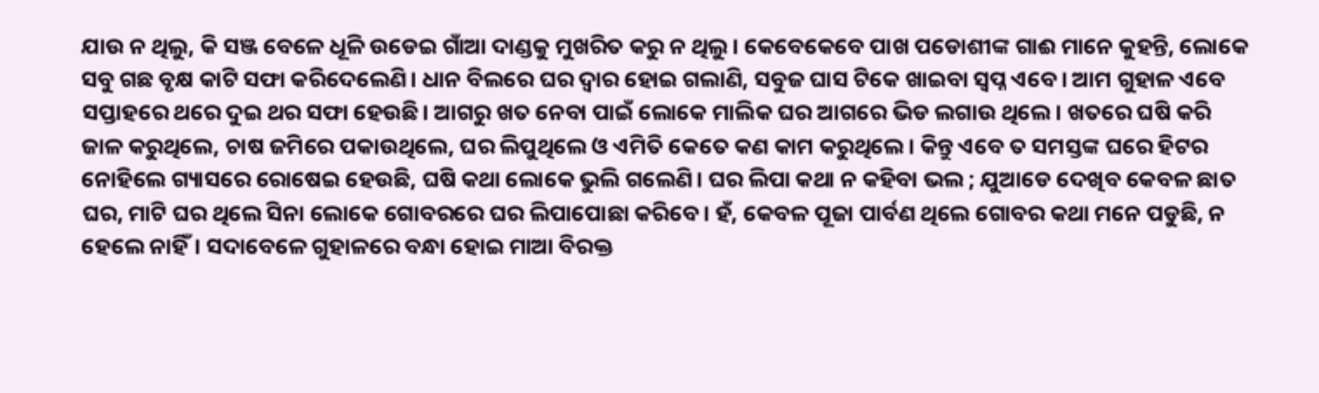ଯାଉ ନ ଥିଲୁ, କି ସଞ୍ଜ ବେଳେ ଧୂଳି ଉଡେଇ ଗାଁଆ ଦାଣ୍ଡକୁ ମୁଖରିତ କରୁ ନ ଥିଲୁ। କେବେକେବେ ପାଖ ପଡୋଶୀଙ୍କ ଗାଈ ମାନେ କୁହନ୍ତି, ଲୋକେ ସବୁ ଗଛ ବୃକ୍ଷ କାଟି ସଫା କରିଦେଲେଣି। ଧାନ ବିଲରେ ଘର ଦ୍ବାର ହୋଇ ଗଲାଣି, ସବୁଜ ଘାସ ଟିକେ ଖାଇବା ସ୍ଵପ୍ନ ଏବେ। ଆମ ଗୁହାଳ ଏବେ ସପ୍ତାହରେ ଥରେ ଦୁଇ ଥର ସଫା ହେଉଛି। ଆଗରୁ ଖତ ନେବା ପାଇଁ ଲୋକେ ମାଲିକ ଘର ଆଗରେ ଭିଡ ଲଗାଉ ଥିଲେ। ଖତରେ ଘଷି କରି ଜାଳ କରୁଥିଲେ, ଚାଷ ଜମିରେ ପକାଉଥିଲେ, ଘର ଲିପୁଥିଲେ ଓ ଏମିତି କେତେ କଣ କାମ କରୁଥିଲେ। କିନ୍ତୁ ଏବେ ତ ସମସ୍ତଙ୍କ ଘରେ ହିଟର ନୋହିଲେ ଗ୍ୟାସରେ ରୋଷେଇ ହେଉଛି, ଘଷି କଥା ଲୋକେ ଭୁଲି ଗଲେଣି। ଘର ଲିପା କଥା ନ କହିବା ଭଲ ; ଯୁଆଡେ ଦେଖିବ କେବଳ ଛାତ ଘର, ମାଟି ଘର ଥିଲେ ସିନା ଲୋକେ ଗୋବରରେ ଘର ଲିପାପୋଛା କରିବେ। ହଁ, କେବଳ ପୂଜା ପାର୍ବଣ ଥିଲେ ଗୋବର କଥା ମନେ ପଡୁଛି, ନ ହେଲେ ନାହିଁ। ସଦାବେଳେ ଗୁହାଳରେ ବନ୍ଧା ହୋଇ ମାଆ ବିରକ୍ତ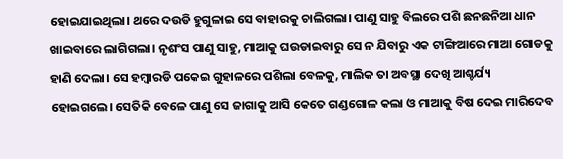ହୋଇଯାଇଥିଲା। ଥରେ ଦଉଡି ହୁଗୁଳାଇ ସେ ବାହାରକୁ ଚାଲିଗଲା। ପାଣୁ ସାହୁ ବିଲରେ ପଶି ଛନଛନିଆ ଧାନ ଖାଇବାରେ ଲାଗିଗଲା। ନୃଶଂସ ପାଣୁ ସାହୁ, ମାଆକୁ ଘଉଡାଇବାରୁ ସେ ନ ଯିବାରୁ ଏକ ଟାଙ୍ଗିଆରେ ମାଆ ଗୋଡକୁ ହାଣି ଦେଲା। ସେ ହମ୍ବାରଡି ପକେଇ ଗୁହାଳରେ ପଶିଲା ବେଳକୁ, ମାଲିକ ତା ଅବସ୍ଥା ଦେଖି ଆଶ୍ଚର୍ଯ୍ୟ ହୋଇଗଲେ। ସେତିକି ବେଳେ ପାଣୁ ସେ ଜାଗାକୁ ଆସି କେତେ ଗଣ୍ଡଗୋଳ କଲା ଓ ମାଆକୁ ବିଷ ଦେଇ ମାରିଦେବ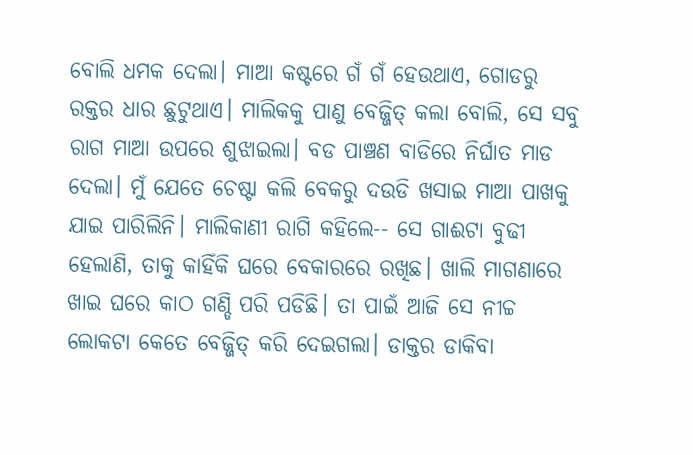ବୋଲି ଧମକ ଦେଲା। ମାଆ କଷ୍ଟରେ ଗଁ ଗଁ ହେଉଥାଏ, ଗୋଡରୁ ରକ୍ତର ଧାର ଛୁଟୁଥାଏ। ମାଲିକକୁ ପାଣୁ ବେଜ୍ଜିତ୍ କଲା ବୋଲି, ସେ ସବୁ ରାଗ ମାଆ ଉପରେ ଶୁଝାଇଲା। ବଡ ପାଞ୍ଚଣ ବାଡିରେ ନିର୍ଘାତ ମାଡ ଦେଲା। ମୁଁ ଯେତେ ଚେଷ୍ଟା କଲି ବେକରୁ ଦଉଡି ଖସାଇ ମାଆ ପାଖକୁ ଯାଇ ପାରିଲିନି। ମାଲିକାଣୀ ରାଗି କହିଲେ-- ସେ ଗାଈଟା ବୁଢୀ ହେଲାଣି, ତାକୁ କାହିଁକି ଘରେ ବେକାରରେ ରଖିଛ। ଖାଲି ମାଗଣାରେ ଖାଇ ଘରେ କାଠ ଗଣ୍ଡି ପରି ପଡିଛି। ତା ପାଇଁ ଆଜି ସେ ନୀଚ୍ଚ ଲୋକଟା କେତେ ବେଜ୍ଜିତ୍ କରି ଦେଇଗଲା। ଡାକ୍ତର ଡାକିବା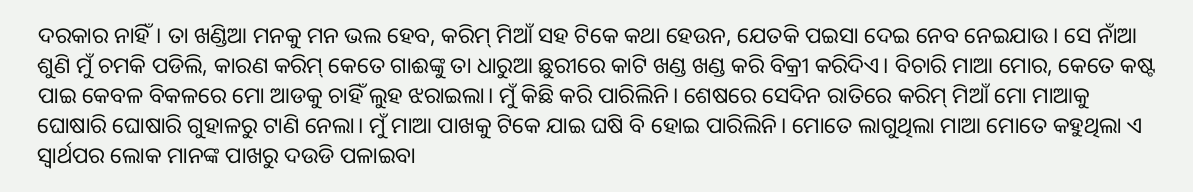ଦରକାର ନାହିଁ। ତା ଖଣ୍ଡିଆ ମନକୁ ମନ ଭଲ ହେବ, କରିମ୍ ମିଆଁ ସହ ଟିକେ କଥା ହେଉନ, ଯେତକି ପଇସା ଦେଇ ନେବ ନେଇଯାଉ। ସେ ନାଁଆ ଶୁଣି ମୁଁ ଚମକି ପଡିଲି, କାରଣ କରିମ୍ କେତେ ଗାଈଙ୍କୁ ତା ଧାରୁଆ ଛୁରୀରେ କାଟି ଖଣ୍ଡ ଖଣ୍ଡ କରି ବିକ୍ରୀ କରିଦିଏ। ବିଚାରି ମାଆ ମୋର, କେତେ କଷ୍ଟ ପାଇ କେବଳ ବିକଳରେ ମୋ ଆଡକୁ ଚାହିଁ ଲୁହ ଝରାଇଲା। ମୁଁ କିଛି କରି ପାରିଲିନି। ଶେଷରେ ସେଦିନ ରାତିରେ କରିମ୍ ମିଆଁ ମୋ ମାଆକୁ ଘୋଷାରି ଘୋଷାରି ଗୁହାଳରୁ ଟାଣି ନେଲା। ମୁଁ ମାଆ ପାଖକୁ ଟିକେ ଯାଇ ଘଷି ବି ହୋଇ ପାରିଲିନି। ମୋତେ ଲାଗୁଥିଲା ମାଆ ମୋତେ କହୁଥିଲା ଏ ସ୍ଵାର୍ଥପର ଲୋକ ମାନଙ୍କ ପାଖରୁ ଦଉଡି ପଳାଇବା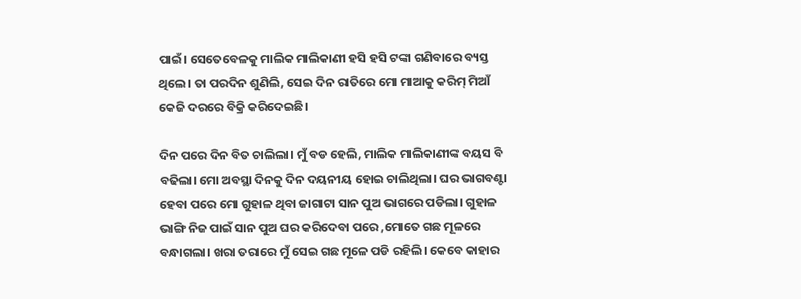ପାଇଁ। ସେତେବେଳକୁ ମାଲିକ ମାଲିକାଣୀ ହସି ହସି ଟଙ୍କା ଗଣିବାରେ ବ୍ୟସ୍ତ ଥିଲେ। ତା ପରଦିନ ଶୁଣିଲି, ସେଇ ଦିନ ରାତିରେ ମୋ ମାଆକୁ କରିମ୍ ମିଆଁ କେଜି ଦରରେ ବିକ୍ରି କରିଦେଇଛି।

ଦିନ ପରେ ଦିନ ବିତ ଚାଲିଲା। ମୁଁ ବଡ ହେଲି, ମାଲିକ ମାଲିକାଣୀଙ୍କ ବୟସ ବି ବଢିଲା। ମୋ ଅବସ୍ଥା ଦିନକୁ ଦିନ ଦୟନୀୟ ହୋଇ ଚାଲିଥିଲା। ଘର ଭାଗବଣ୍ଟା ହେବା ପରେ ମୋ ଗୁହାଳ ଥିବା ଜାଗାଟା ସାନ ପୁଅ ଭାଗରେ ପଡିଲା। ଗୁହାଳ ଭାଙ୍ଗି ନିଜ ପାଇଁ ସାନ ପୁଅ ଘର କରିଦେବା ପରେ ,ମୋତେ ଗଛ ମୂଳରେ ବନ୍ଧାଗଲା। ଖରା ତରାରେ ମୁଁ ସେଇ ଗଛ ମୂଳେ ପଡି ରହିଲି। କେବେ କାହାର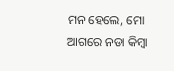ମନ ହେଲେ, ମୋ ଆଗରେ ନଡା କିମ୍ବା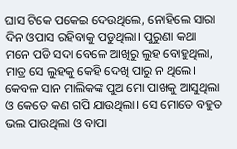ଘାସ ଟିକେ ପକେଇ ଦେଉଥିଲେ, ନୋହିଲେ ସାରା ଦିନ ଓପାସ ରହିବାକୁ ପଡୁଥିଲା। ପୁରୁଣା କଥା ମନେ ପଡି ସଦା ବେଳେ ଆଖିରୁ ଲୁହ ବୋହୁଥିଲା, ମାତ୍ର ସେ ଲୁହକୁ କେହି ଦେଖି ପାରୁ ନ ଥିଲେ। କେବଳ ସାନ ମାଲିକଙ୍କ ପୁଅ ମୋ ପାଖକୁ ଆସୁଥିଲା ଓ କେତେ କଣ ଗପି ଯାଉଥିଲା। ସେ ମୋତେ ବହୁତ ଭଲ ପାଉଥିଲା ଓ ବାପା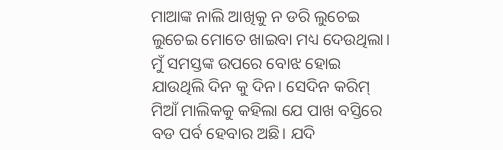ମାଆଙ୍କ ନାଲି ଆଖିକୁ ନ ଡରି ଲୁଚେଇ ଲୁଚେଇ ମୋତେ ଖାଇବା ମଧ୍ୟ ଦେଉଥିଲା। ମୁଁ ସମସ୍ତଙ୍କ ଉପରେ ବୋଝ ହୋଇ ଯାଉଥିଲି ଦିନ କୁ ଦିନ। ସେଦିନ କରିମ୍ ମିଆଁ ମାଲିକକୁ କହିଲା ଯେ ପାଖ ବସ୍ତିରେ ବଡ ପର୍ବ ହେବାର ଅଛି। ଯଦି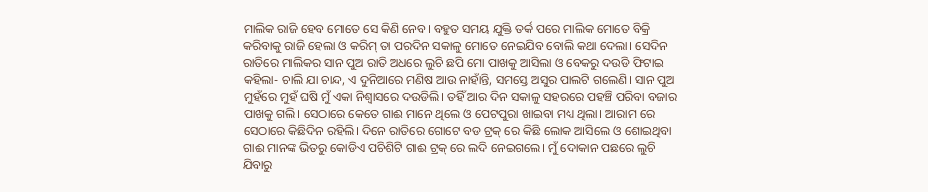ମାଲିକ ରାଜି ହେବ ମୋତେ ସେ କିଣି ନେବ। ବହୁତ ସମୟ ଯୁକ୍ତି ତର୍କ ପରେ ମାଲିକ ମୋତେ ବିକ୍ରି କରିବାକୁ ରାଜି ହେଲା ଓ କରିମ୍ ତା ପରଦିନ ସକାଳୁ ମୋତେ ନେଇଯିବ ବୋଲି କଥା ଦେଲା। ସେଦିନ ରାତିରେ ମାଲିକର ସାନ ପୁଅ ରାତି ଅଧରେ ଲୁଚି ଛପି ମୋ ପାଖକୁ ଆସିଲା ଓ ବେକରୁ ଦଉଡି ଫିଟାଇ କହିଲା- ଚାଲି ଯା ଚାନ୍ଦ, ଏ ଦୁନିଆରେ ମଣିଷ ଆଉ ନାହାଁନ୍ତି, ସମସ୍ତେ ଅସୁର ପାଲଟି ଗଲେଣି। ସାନ ପୁଅ ମୁହଁରେ ମୁହଁ ଘଷି ମୁଁ ଏକା ନିଶ୍ଵାସରେ ଦଉଡିଲି। ତହିଁ ଆର ଦିନ ସକାଳୁ ସହରରେ ପହଞ୍ଚି ପରିବା ବଜାର ପାଖକୁ ଗଲି। ସେଠାରେ କେତେ ଗାଈ ମାନେ ଥିଲେ ଓ ପେଟପୁରା ଖାଇବା ମଧ୍ୟ ଥିଲା। ଆରାମ ରେ ସେଠାରେ କିଛିଦିନ ରହିଲି। ଦିନେ ରାତିରେ ଗୋଟେ ବଡ ଟ୍ରକ୍ ରେ କିଛି ଲୋକ ଆସିଲେ ଓ ଶୋଇଥିବା ଗାଈ ମାନଙ୍କ ଭିତରୁ କୋଡିଏ ପଚିଶିଟି ଗାଈ ଟ୍ରକ୍ ରେ ଲଦି ନେଇଗଲେ। ମୁଁ ଦୋକାନ ପଛରେ ଲୁଚି ଯିବାରୁ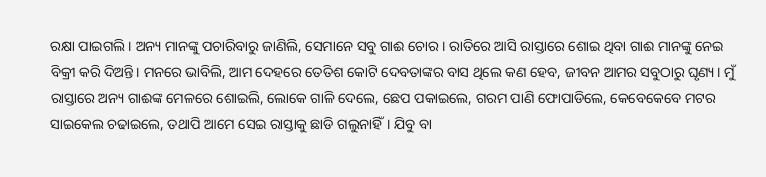ରକ୍ଷା ପାଇଗଲି। ଅନ୍ୟ ମାନଙ୍କୁ ପଚାରିବାରୁ ଜାଣିଲି, ସେମାନେ ସବୁ ଗାଈ ଚୋର। ରାତିରେ ଆସି ରାସ୍ତାରେ ଶୋଇ ଥିବା ଗାଈ ମାନଙ୍କୁ ନେଇ ବିକ୍ରୀ କରି ଦିଅନ୍ତି। ମନରେ ଭାବିଲି, ଆମ ଦେହରେ ତେତିଶ କୋଟି ଦେବତାଙ୍କର ବାସ ଥିଲେ କଣ ହେବ, ଜୀବନ ଆମର ସବୁଠାରୁ ଘୃଣ୍ୟ। ମୁଁ ରାସ୍ତାରେ ଅନ୍ୟ ଗାଈଙ୍କ ମେଳରେ ଶୋଇଲି, ଲୋକେ ଗାଳି ଦେଲେ, ଛେପ ପକାଇଲେ, ଗରମ ପାଣି ଫୋପାଡିଲେ, କେବେକେବେ ମଟର ସାଇକେଲ ଚଢାଇଲେ, ତଥାପି ଆମେ ସେଇ ରାସ୍ତାକୁ ଛାଡି ଗଲୁନାହିଁ। ଯିବୁ ବା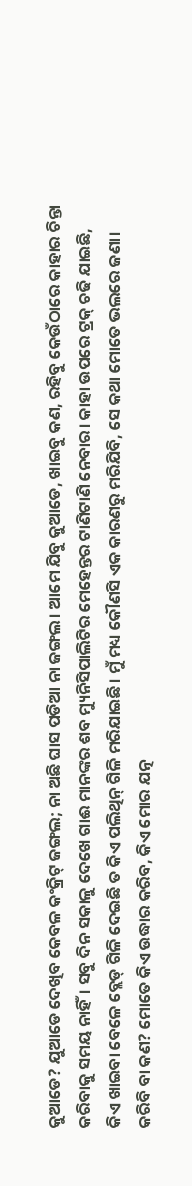କୁଆଡେ? ଯୁଆଡେ ଦେଖିବ କେବଳ କଂକ୍ରିଟ୍ ଜଙ୍ଗଲ; ନା ଅଛି ଘାସ ପଡିଆ ନା ଜଙ୍ଗଲ। ଆମେ ଯିବୁ କୁଆଡେ, ଖାଇବୁ କଣ, ରହିବୁ କେଉଁଠାରେ କାହାର ଚିନ୍ତା କରିବାକୁ ସମୟ ନାହିଁ। ସବୁ ଦିନ ସକାଳୁ ଦେଖେ ଗାଈ ମାନଙ୍କର ଶବ ମ୍ୟୁନିସିପାଲିଟିର ମେହେନ୍ତର ଟାଣିଟାଣି ନେବାର। କାହା ଉପରେ ଟ୍ରକ୍ ଚଢି ଯାଇଛି, କିଏ ଖାଇବା ବେଳେ ବ୍ଲେଡ୍ ଗିଳି ଦେଇଛି ତ କିଏ ପଲିଥିନ୍ ଗିଳି ମରିଯାଇଛି। ମୁଁ ମଧ୍ୟ କୌଣସି ଏକ କାରଣରୁ ମରିଯିବି, ସେ କଥା ମୋତେ ଭଲରେ ଜଣା। କରିବି ବା କଣ? ମୋତେ କିଏ ଉଦ୍ଧାର କରିବ, କିଏ ମୋର ଯତ୍ନ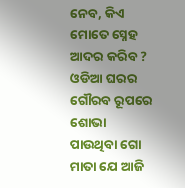ନେବ, କିଏ ମୋତେ ସ୍ନେହ ଆଦର କରିବ ? ଓଡିଆ ଘରର ଗୌରବ ରୂପରେ ଶୋଭା ପାଉଥିବା ଗୋ ମାତା ଯେ ଆଜି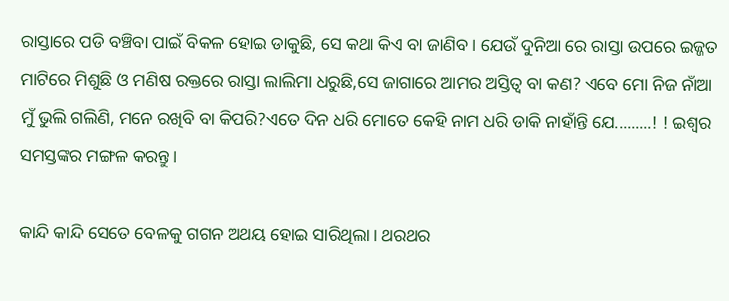ରାସ୍ତାରେ ପଡି ବଞ୍ଚିବା ପାଇଁ ବିକଳ ହୋଇ ଡାକୁଛି, ସେ କଥା କିଏ ବା ଜାଣିବ। ଯେଉଁ ଦୁନିଆ ରେ ରାସ୍ତା ଉପରେ ଇଜ୍ଜତ ମାଟିରେ ମିଶୁଛି ଓ ମଣିଷ ରକ୍ତରେ ରାସ୍ତା ଲାଲିମା ଧରୁଛି,ସେ ଜାଗାରେ ଆମର ଅସ୍ତିତ୍ଵ ବା କଣ? ଏବେ ମୋ ନିଜ ନାଁଆ ମୁଁ ଭୁଲି ଗଲିଣି, ମନେ ରଖିବି ବା କିପରି?ଏତେ ଦିନ ଧରି ମୋତେ କେହି ନାମ ଧରି ଡାକି ନାହାଁନ୍ତି ଯେ.........! ! ଇଶ୍ଵର ସମସ୍ତଙ୍କର ମଙ୍ଗଳ କରନ୍ତୁ।

କାନ୍ଦି କାନ୍ଦି ସେତେ ବେଳକୁ ଗଗନ ଅଥୟ ହୋଇ ସାରିଥିଲା। ଥରଥର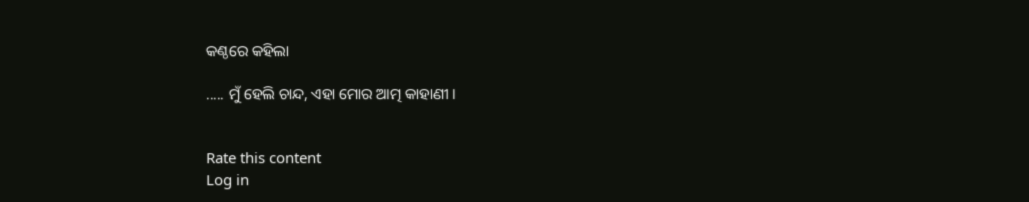କଣ୍ଠରେ କହିଲା

..... ମୁଁ ହେଲି ଚାନ୍ଦ, ଏହା ମୋର ଆତ୍ମ କାହାଣୀ ।


Rate this content
Log in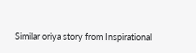Similar oriya story from Inspirational